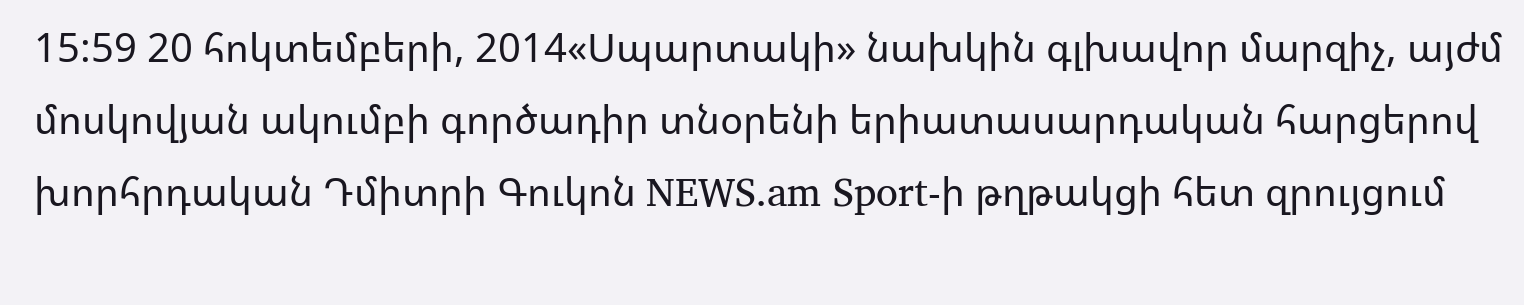15:59 20 հոկտեմբերի, 2014«Սպարտակի» նախկին գլխավոր մարզիչ, այժմ մոսկովյան ակումբի գործադիր տնօրենի երիատասարդական հարցերով խորհրդական Դմիտրի Գուկոն NEWS.am Sport-ի թղթակցի հետ զրույցում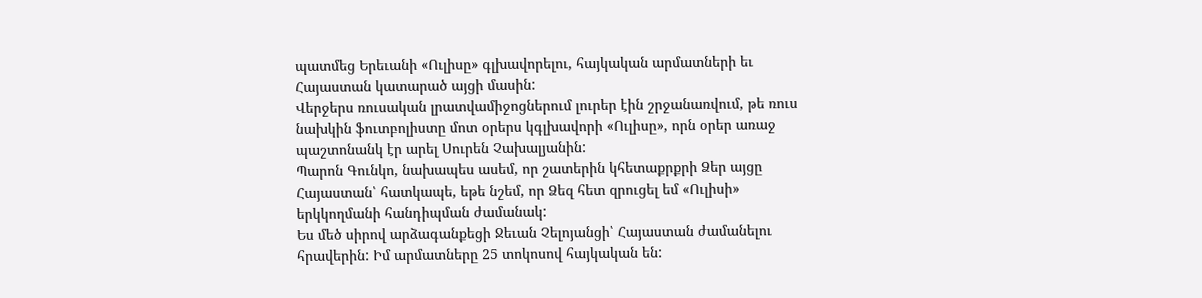պատմեց Երեւանի «Ուլիսը» գլխավորելու, հայկական արմատների եւ Հայաստան կատարած այցի մասին:
Վերջերս ռուսական լրատվամիջոցներում լուրեր էին շրջանառվում, թե ռուս նախկին ֆուտբոլիստը մոտ օրերս կգլխավորի «Ուլիսը», որն օրեր առաջ պաշտոնանկ էր արել Սուրեն Չախալյանին:
Պարոն Գունկո, նախապես ասեմ, որ շատերին կհետաքրքրի Ձեր այցը Հայաստան՝ հատկապե, եթե նշեմ, որ Ձեզ հետ զրուցել եմ «Ուլիսի» երկկողմանի հանդիպման ժամանակ:
Ես մեծ սիրով արձագանքեցի Ջեւան Չելոյանցի՝ Հայաստան ժամանելու հրավերին: Իմ արմատները 25 տոկոսով հայկական են: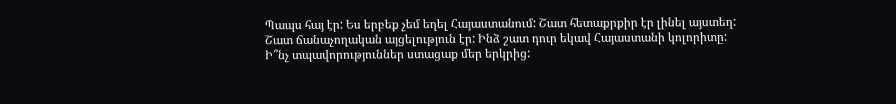Պապս հայ էր: Ես երբեք չեմ եղել Հայաստանում: Շատ հետաքրքիր էր լինել այստեղ: Շատ ճանաչողական այցելություն էր: Ինձ շատ դուր եկավ Հայաստանի կոլորիտը:
Ի՞նչ տպավորություններ ստացաք մեր երկրից: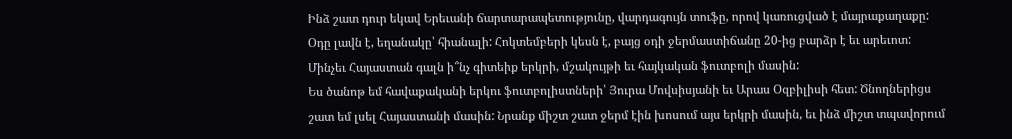Ինձ շատ դուր եկավ Երեւանի ճարտարապետությունը, վարդագույն տուֆը, որով կառուցված է մայրաքաղաքը: Օդը լավն է, եղանակը՝ հիանալի: Հոկտեմբերի կեսն է, բայց օդի ջերմաստիճանը 20-ից բարձր է եւ արեւոտ:
Մինչեւ Հայաստան գալն ի՞նչ գիտեիք երկրի, մշակույթի եւ հայկական ֆուտբոլի մասին:
Ես ծանոթ եմ հավաքականի երկու ֆուտբոլիստների՝ Յուրա Մովսիսյանի եւ Արաս Օզբիլիսի հետ: Ծնողներիցս շատ եմ լսել Հայաստանի մասին: Նրանք միշտ շատ ջերմ էին խոսում այս երկրի մասին, եւ ինձ միշտ տպավորում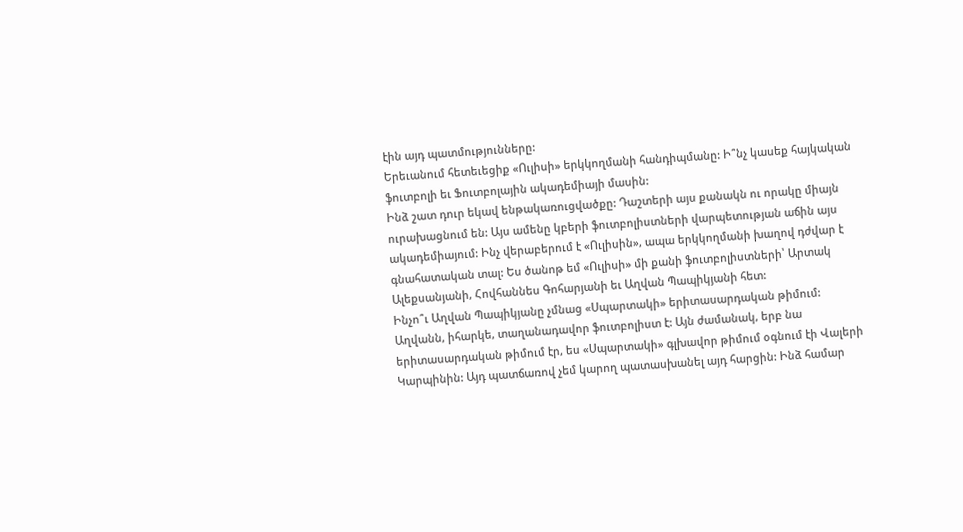էին այդ պատմությունները:
Երեւանում հետեւեցիք «Ուլիսի» երկկողմանի հանդիպմանը: Ի՞նչ կասեք հայկական ֆուտբոլի եւ Ֆուտբոլային ակադեմիայի մասին:
Ինձ շատ դուր եկավ ենթակառուցվածքը: Դաշտերի այս քանակն ու որակը միայն ուրախացնում են: Այս ամենը կբերի ֆուտբոլիստների վարպետության աճին այս ակադեմիայում: Ինչ վերաբերում է «Ուլիսին», ապա երկկողմանի խաղով դժվար է գնահատական տալ: Ես ծանոթ եմ «Ուլիսի» մի քանի ֆուտբոլիստների՝ Արտակ Ալեքսանյանի, Հովհաննես Գոհարյանի եւ Աղվան Պապիկյանի հետ:
Ինչո՞ւ Աղվան Պապիկյանը չմնաց «Սպարտակի» երիտասարդական թիմում:
Աղվանն, իհարկե, տաղանադավոր ֆուտբոլիստ է: Այն ժամանակ, երբ նա երիտասարդական թիմում էր, ես «Սպարտակի» գլխավոր թիմում օգնում էի Վալերի Կարպինին: Այդ պատճառով չեմ կարող պատասխանել այդ հարցին: Ինձ համար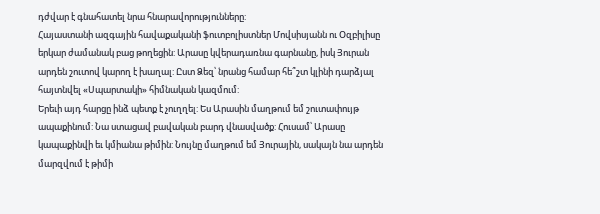դժվար է գնահատել նրա հնարավորությունները:
Հայաստանի ազգային հավաքականի ֆուտբոլիստներ Մովսիսյանն ու Օզբիլիսը երկար ժամանակ բաց թողեցին: Արասը կվերադառնա գարնանը, իսկ Յուրան արդեն շուտով կարող է խաղալ: Ըստ Ձեզ՝ նրանց համար հե՞շտ կլինի դարձյալ հայտնվել «Սպարտակի» հիմնական կազմում:
Երեւի այդ հարցը ինձ պետք է չուղղել: Ես Արասին մաղթում եմ շուտափույթ ապաքինում: Նա ստացավ բավական բարդ վնասվածք: Հուսամ՝ Արասը կապաքինվի եւ կմիանա թիմին: Նույնը մաղթում եմ Յուրային, սակայն նա արդեն մարզվում է թիմի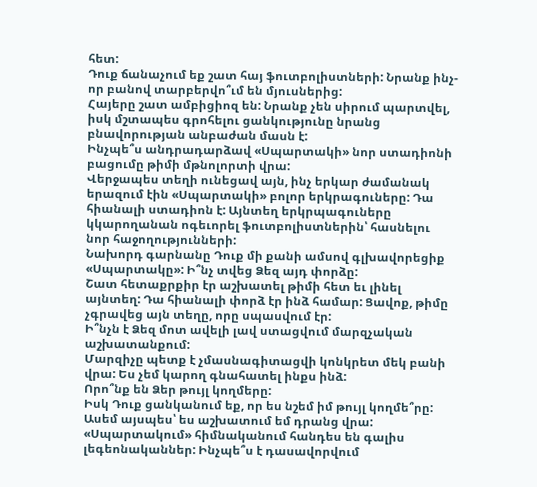հետ:
Դուք ճանաչում եք շատ հայ ֆուտբոլիստների: Նրանք ինչ-որ բանով տարբերվո՞ւմ են մյուսներից:
Հայերը շատ ամբիցիոզ են: Նրանք չեն սիրում պարտվել, իսկ մշտապես գրոհելու ցանկությունը նրանց բնավորության անբաժան մասն է:
Ինչպե՞ս անդրադարձավ «Սպարտակի» նոր ստադիոնի բացումը թիմի մթնոլորտի վրա:
Վերջապես տեղի ունեցավ այն, ինչ երկար ժամանակ երազում էին «Սպարտակի» բոլոր երկրագուները: Դա հիանալի ստադիոն է: Այնտեղ երկրպագուները կկարողանան ոգեւորել ֆուտբոլիստներին՝ հասնելու նոր հաջողությունների:
Նախորդ գարնանը Դուք մի քանի ամսով գլխավորեցիք «Սպարտակը»: Ի՞նչ տվեց Ձեզ այդ փորձը:
Շատ հետաքրքիր էր աշխատել թիմի հետ եւ լինել այնտեղ: Դա հիանալի փորձ էր ինձ համար: Ցավոք, թիմը չգրավեց այն տեղը, որը սպասվում էր:
Ի՞նչն է Ձեզ մոտ ավելի լավ ստացվում մարզչական աշխատանքում:
Մարզիչը պետք է չմասնագիտացվի կոնկրետ մեկ բանի վրա: Ես չեմ կարող գնահատել ինքս ինձ:
Որո՞նք են Ձեր թույլ կողմերը:
Իսկ Դուք ցանկանում եք, որ ես նշեմ իմ թույլ կողմե՞րը: Ասեմ այսպես՝ ես աշխատում եմ դրանց վրա:
«Սպարտակում» հիմնականում հանդես են գալիս լեգեոնականներ: Ինչպե՞ս է դասավորվում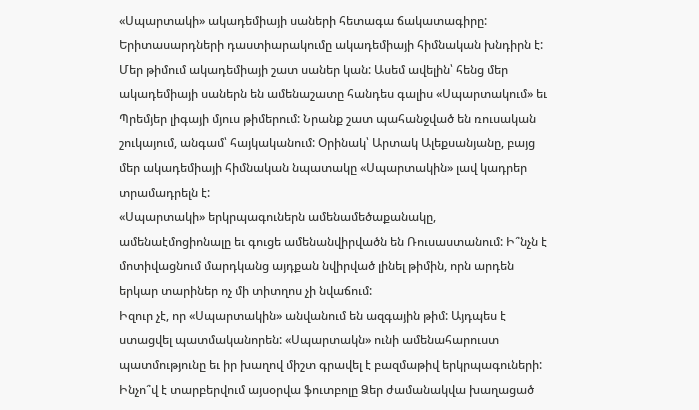«Սպարտակի» ակադեմիայի սաների հետագա ճակատագիրը:
Երիտասարդների դաստիարակումը ակադեմիայի հիմնական խնդիրն է: Մեր թիմում ակադեմիայի շատ սաներ կան: Ասեմ ավելին՝ հենց մեր ակադեմիայի սաներն են ամենաշատը հանդես գալիս «Սպարտակում» եւ Պրեմյեր լիգայի մյուս թիմերում: Նրանք շատ պահանջված են ռուսական շուկայում, անգամ՝ հայկականում: Օրինակ՝ Արտակ Ալեքսանյանը, բայց մեր ակադեմիայի հիմնական նպատակը «Սպարտակին» լավ կադրեր տրամադրելն է:
«Սպարտակի» երկրպագուներն ամենամեծաքանակը, ամենաէմոցիոնալը եւ գուցե ամենանվիրվածն են Ռուսաստանում: Ի՞նչն է մոտիվացնում մարդկանց այդքան նվիրված լինել թիմին, որն արդեն երկար տարիներ ոչ մի տիտղոս չի նվաճում:
Իզուր չէ, որ «Սպարտակին» անվանում են ազգային թիմ: Այդպես է ստացվել պատմականորեն: «Սպարտակն» ունի ամենահարուստ պատմությունը եւ իր խաղով միշտ գրավել է բազմաթիվ երկրպագուների:
Ինչո՞վ է տարբերվում այսօրվա ֆուտբոլը Ձեր ժամանակվա խաղացած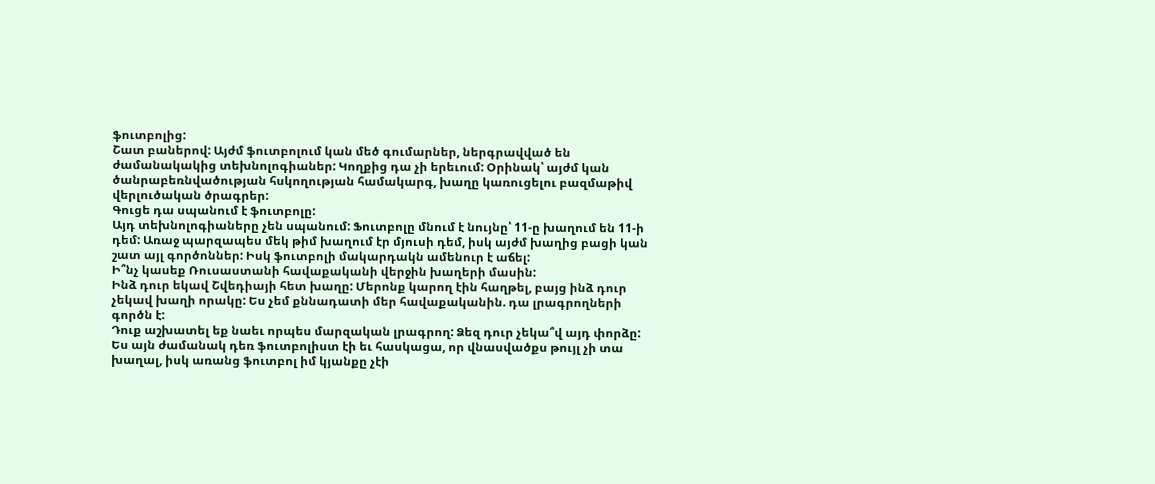ֆուտբոլից:
Շատ բաներով: Այժմ ֆուտբոլում կան մեծ գումարներ, ներգրավված են ժամանակակից տեխնոլոգիաներ: Կողքից դա չի երեւում: Օրինակ՝ այժմ կան ծանրաբեռնվածության հսկողության համակարգ, խաղը կառուցելու բազմաթիվ վերլուծական ծրագրեր:
Գուցե դա սպանում է ֆուտբոլը:
Այդ տեխնոլոգիաները չեն սպանում: Ֆուտբոլը մնում է նույնը՝ 11-ը խաղում են 11-ի դեմ: Առաջ պարզապես մեկ թիմ խաղում էր մյուսի դեմ, իսկ այժմ խաղից բացի կան շատ այլ գործոններ: Իսկ ֆուտբոլի մակարդակն ամենուր է աճել:
Ի՞նչ կասեք Ռուսաստանի հավաքականի վերջին խաղերի մասին:
Ինձ դուր եկավ Շվեդիայի հետ խաղը: Մերոնք կարող էին հաղթել, բայց ինձ դուր չեկավ խաղի որակը: Ես չեմ քննադատի մեր հավաքականին. դա լրագրողների գործն է:
Դուք աշխատել եք նաեւ որպես մարզական լրագրող: Ձեզ դուր չեկա՞վ այդ փորձը:
Ես այն ժամանակ դեռ ֆուտբոլիստ էի եւ հասկացա, որ վնասվածքս թույլ չի տա խաղալ, իսկ առանց ֆուտբոլ իմ կյանքը չէի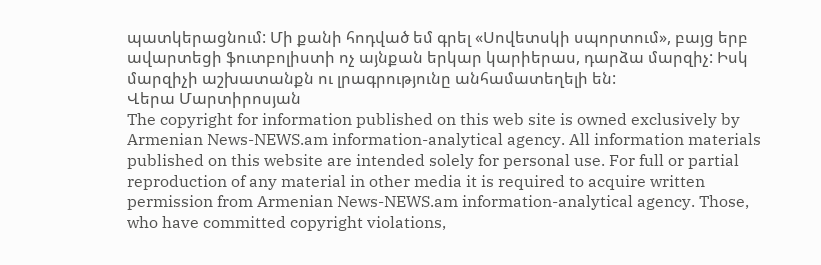պատկերացնում: Մի քանի հոդված եմ գրել «Սովետսկի սպորտում», բայց երբ ավարտեցի ֆուտբոլիստի ոչ այնքան երկար կարիերաս, դարձա մարզիչ: Իսկ մարզիչի աշխատանքն ու լրագրությունը անհամատեղելի են:
Վերա Մարտիրոսյան
The copyright for information published on this web site is owned exclusively by Armenian News-NEWS.am information-analytical agency. All information materials published on this website are intended solely for personal use. For full or partial reproduction of any material in other media it is required to acquire written permission from Armenian News-NEWS.am information-analytical agency. Those, who have committed copyright violations,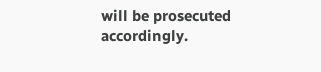will be prosecuted accordingly.